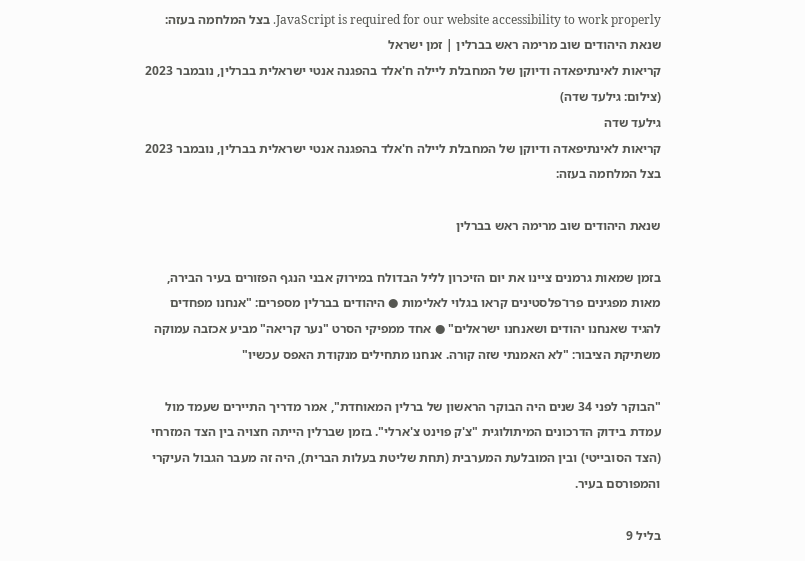JavaScript is required for our website accessibility to work properly. בצל המלחמה בעזה: שנאת היהודים שוב מרימה ראש בברלין | זמן ישראל
קריאות לאינתיפאדה ודיוקן של המחבלת ליילה ח'אלד בהפגנה אנטי ישראלית בברלין, נובמבר 2023 (צילום: גילעד שדה)
גילעד שדה
קריאות לאינתיפאדה ודיוקן של המחבלת ליילה ח'אלד בהפגנה אנטי ישראלית בברלין, נובמבר 2023
בצל המלחמה בעזה:

שנאת היהודים שוב מרימה ראש בברלין

בזמן שמאות גרמנים ציינו את יום הזיכרון לליל הבדולח במירוק אבני הנגף הפזורים בעיר הבירה, מאות מפגינים פרו־פלסטינים קראו בגלוי לאלימות ● היהודים בברלין מספרים: "אנחנו מפחדים להגיד שאנחנו יהודים ושאנחנו ישראלים" ● אחד ממפיקי הסרט "נער קריאה" מביע אכזבה עמוקה משתיקת הציבור: "לא האמנתי שזה קורה. אנחנו מתחילים מנקודת האפס עכשיו"

"הבוקר לפני 34 שנים היה הבוקר הראשון של ברלין המאוחדת", אמר מדריך התיירים שעמד מול עמדת בידוק הדרכונים המיתולוגית "צ'ק פוינט צ'ארלי". בזמן שברלין הייתה חצויה בין הצד המזרחי (הצד הסובייטי) ובין המובלעת המערבית (תחת שליטת בעלות הברית), היה זה מעבר הגבול העיקרי והמפורסם בעיר.

בליל 9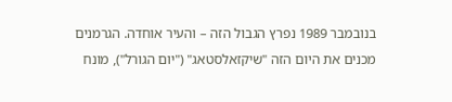בנובמבר 1989 נפרץ הגבול הזה – והעיר אוחדה. הגרמנים מכנים את היום הזה "שיקזאלסטאג" ("יום הגורל"), מונח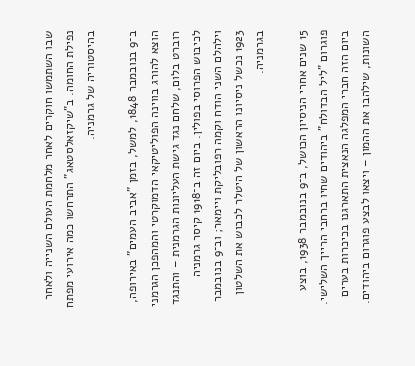שבו השתמשו חוקרים לאחר מלחמת העולם השנייה ולאחר נפילת החומה. ב"שיקזאלסטאג" התרחשו כמה אירועי מפתח בהיסטוריה של גרמניה.

ב־9 בנובמבר 1848, למשל, בזמן "אביב העמים" באירופה, הוצא להורג בווינה הפוליטיקאי הדמוקרטי והמהפכן הגרמני רוברט בלום, שלחם נגד גישת העליונות הגרמנית – והתנגד לכיבוש הפרוסי בפולין. ביום זה ב־1918 קיסר גרמניה וילהלם השני הודח וקמה רפובליקת ויימאר; וב־9 בנובמבר 1923 נכשל ניסיונו הראשון של היטלר לכבוש את השלטון בגרמניה.

15 שנים אחרי הניסיון הכושל, ב־9 בנובמבר 1938, בוצע פוגרום "ליל הבדולח" ביהודים שחיו ברחבי הרייך השלישי. ביום הזה חברי המפלגה הנאצית התארגנו בכיכרות בערים השונות, שילהבו את ההמון – ויצאו לבצע פוגרום ביהודים.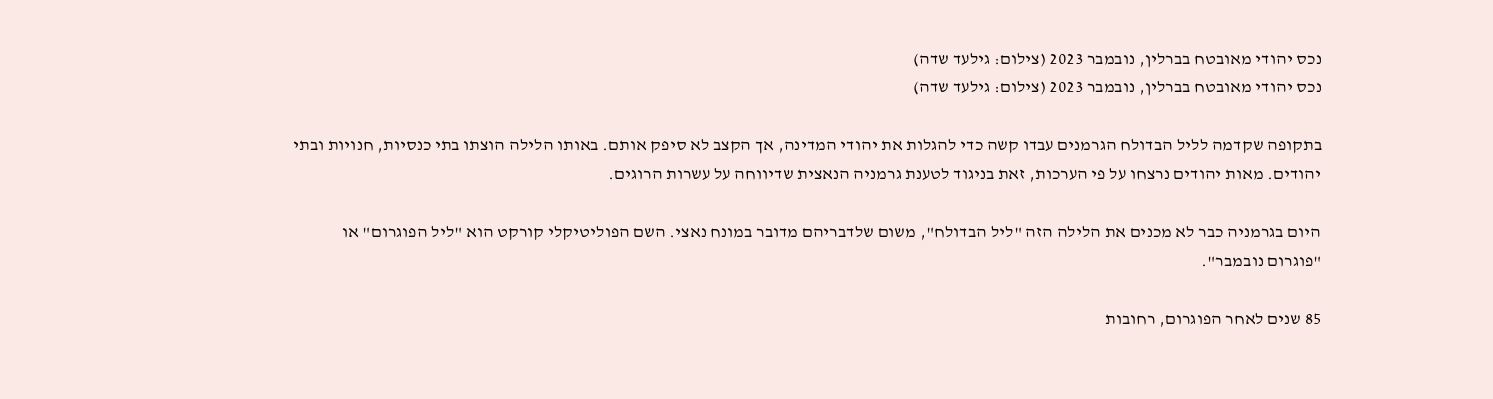נכס יהודי מאובטח בברלין, נובמבר 2023 (צילום: גילעד שדה)
נכס יהודי מאובטח בברלין, נובמבר 2023 (צילום: גילעד שדה)

בתקופה שקדמה לליל הבדולח הגרמנים עבדו קשה כדי להגלות את יהודי המדינה, אך הקצב לא סיפק אותם. באותו הלילה הוצתו בתי כנסיות, חנויות ובתי יהודים. מאות יהודים נרצחו על פי הערכות, זאת בניגוד לטענת גרמניה הנאצית שדיווחה על עשרות הרוגים.

היום בגרמניה כבר לא מכנים את הלילה הזה "ליל הבדולח", משום שלדבריהם מדובר במונח נאצי. השם הפוליטיקלי קורקט הוא "ליל הפוגרום" או "פוגרום נובמבר".

85 שנים לאחר הפוגרום, רחובות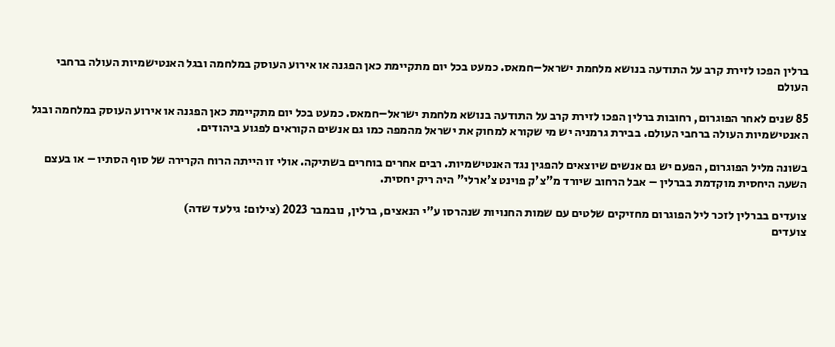ברלין הפכו לזירת קרב על התודעה בנושא מלחמת ישראל–חמאס. כמעט בכל יום מתקיימת כאן הפגנה או אירוע העוסק במלחמה ובגל האנטישמיות העולה ברחבי העולם

85 שנים לאחר הפוגרום, רחובות ברלין הפכו לזירת קרב על התודעה בנושא מלחמת ישראל–חמאס. כמעט בכל יום מתקיימת כאן הפגנה או אירוע העוסק במלחמה ובגל האנטישמיות העולה ברחבי העולם. בבירת גרמניה יש מי שקורא למחוק את ישראל מהמפה כמו גם אנשים הקוראים לפגוע ביהודים.

בשונה מליל הפוגרום, הפעם יש גם אנשים שיוצאים להפגין נגד האנטישמיות. רבים אחרים בוחרים בשתיקה. אולי זו הייתה הרוח הקרירה של סוף הסתיו – או בעצם השעה היחסית מוקדמת בברלין – אבל הרחוב שיורד מ"צ'ק פוינט צ'ארלי" היה ריק יחסית.

צועדים בברלין לזכר ליל הפוגרום מחזיקים שלטים עם שמות החנויות שנהרסו ע"י הנאצים, ברלין, נובמבר 2023 (צילום: גילעד שדה)
צועדים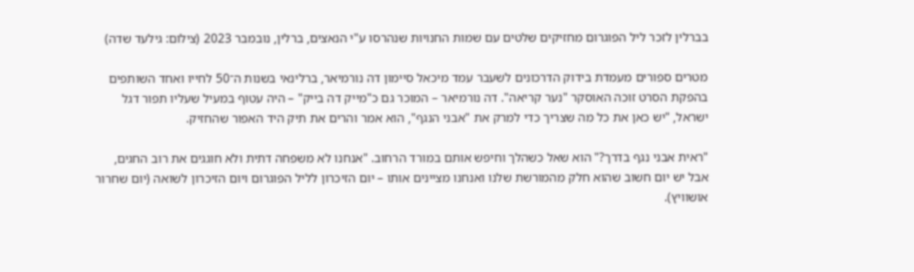בברלין לזכר ליל הפוגרום מחזיקים שלטים עם שמות החנויות שנהרסו ע"י הנאצים, ברלין, נובמבר 2023 (צילום: גילעד שדה)

מטרים ספורים מעמדת בידוק הדרכונים לשעבר עמד מיכאל סיימון דה נורמיאר, ברלינאי בשנות ה־50 לחייו ואחד השותפים בהפקת הסרט זוכה האוסקר "נער קריאה". דה נורמיאר – המוכר גם כ"מייק דה בייק" – היה עטוף במעיל שעליו תפור דגל ישראל, "יש כאן את כל מה שצריך כדי למרק את "אבני הנגף", הוא אמר והרים את תיק היד האפור שהחזיק.

"ראית אבני נגף בדרך?" הוא שאל כשהלך וחיפש אותם במורד הרחוב. "אנחנו לא משפחה דתית ולא חוגגים את רוב החגים, אבל יש יום חשוב שהוא חלק מהמורשת שלנו ואנחנו מציינים אותו – יום הזיכרון לליל הפוגרום ויום הזיכרון לשואה (יום שחרור אושוויץ).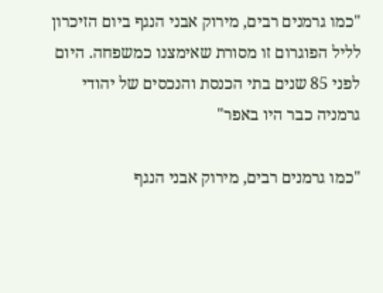"כמו גרמנים רבים, מירוק אבני הנגף ביום הזיכרון לליל הפוגרום זו מסורת שאימצנו כמשפחה. היום לפני 85 שנים בתי הכנסת והנכסים של יהודי גרמניה כבר היו באפר"

"כמו גרמנים רבים, מירוק אבני הנגף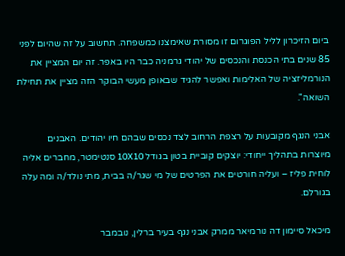ביום הזיכרון לליל הפוגרום זו מסורת שאימצנו כמשפחה. תחשוב על זה שהיום לפני 85 שנים בתי הכנסת והנכסים של יהודי גרמניה כבר היו באפר. זה יום המציין את הנורמליזציה של האלימות ואפשר להגיד שבאופן מעשי הבוקר הזה מציין את תחילת השואה".

אבני הנגף מקובעות על רצפת הרחוב לצד נכסים שבהם חיו יהודים. האבנים מיוצרות בתהליך ייחודי: יוצקים קוביית בטון בגודל 10X10 סנטימטר, מחברים אליה לוחית פליז – ועליה חורטים את הפרטים של מי שגר/ה בבית, מתי נולד/ה ומה עלה בגורלם.

מיכאל סיימון דה נורמיאר ממרק אבני נגף בעיר ברלין, נובמבר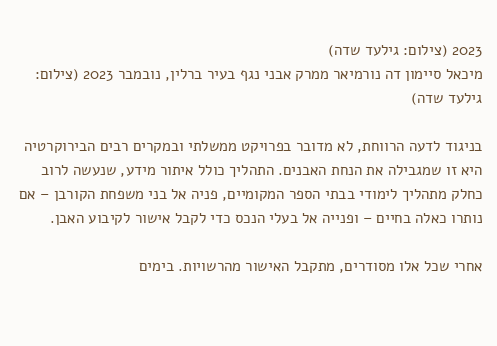2023 (צילום: גילעד שדה)
מיכאל סיימון דה נורמיאר ממרק אבני נגף בעיר ברלין, נובמבר 2023 (צילום: גילעד שדה)

בניגוד לדעה הרווחת, לא מדובר בפרויקט ממשלתי ובמקרים רבים הבירוקרטיה היא זו שמגבילה את הנחת האבנים. התהליך כולל איתור מידע, שנעשה לרוב כחלק מתהליך לימודי בבתי הספר המקומיים, פניה אל בני משפחת הקורבן – אם נותרו כאלה בחיים – ופנייה אל בעלי הנכס כדי לקבל אישור לקיבוע האבן.

אחרי שכל אלו מסודרים, מתקבל האישור מהרשויות. בימים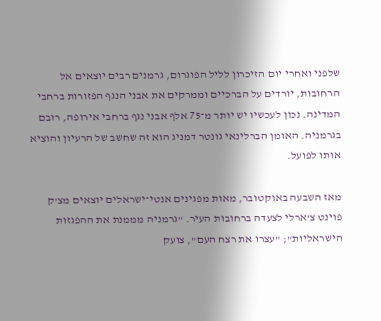שלפני ואחרי יום הזיכרון לליל הפוגרום, גרמנים רבים יוצאים אל הרחובות, יורדים על הברכיים וממרקים את אבני הנגף הפזורות ברחבי המדינה. נכון לעכשיו יש יותר מ־75 אלף אבני נגף ברחבי אירופה, רובם בגרמניה. האומן הברלינאי גונטר דמניג הוא זה שחשב של הרעיון והוציא אותו לפועל.

מאז השבעה באוקטובר, מאות מפגינים אנטי־ישראלים יוצאים מצ'ק פוינט צ'ארלי לצעדה ברחובות העיר. "גרמניה מממנת את ההפגזות הישראליות"; "עצרו את רצח העם", צועק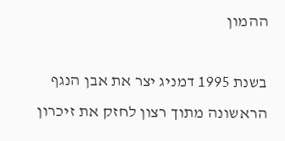ההמון

בשנת 1995 דמניג יצר את אבן הנגף הראשונה מתוך רצון לחזק את זיכרון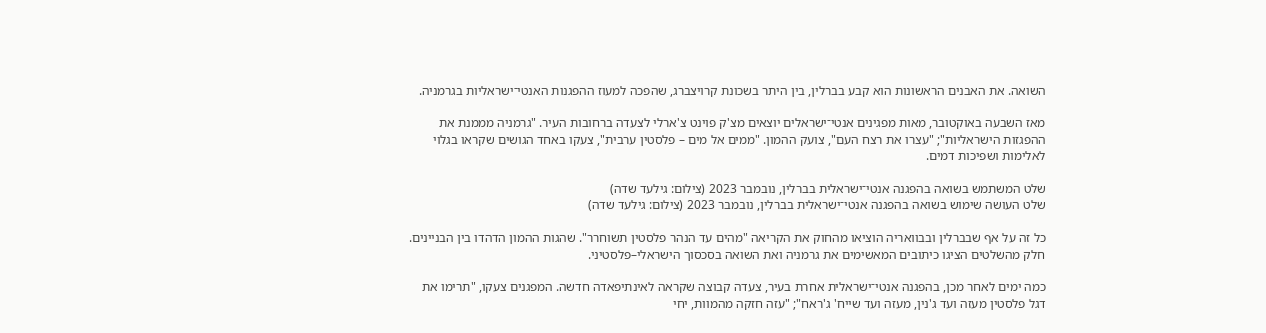השואה. את האבנים הראשונות הוא קבע בברלין, בין היתר בשכונת קרויצברג, שהפכה למעוז ההפגנות האנטי־ישראליות בגרמניה.

מאז השבעה באוקטובר, מאות מפגינים אנטי־ישראלים יוצאים מצ'ק פוינט צ'ארלי לצעדה ברחובות העיר. "גרמניה מממנת את ההפגזות הישראליות"; "עצרו את רצח העם", צועק ההמון. "ממים אל מים – פלסטין ערבית", צעקו באחד הגושים שקראו בגלוי לאלימות ושפיכות דמים.

שלט המשתמש בשואה בהפגנה אנטי־ישראלית בברלין, נובמבר 2023 (צילום: גילעד שדה)
שלט העושה שימוש בשואה בהפגנה אנטי־ישראלית בברלין, נובמבר 2023 (צילום: גילעד שדה)

כל זה על אף שבברלין ובבוואריה הוציאו מהחוק את הקריאה "מהים עד הנהר פלסטין תשוחרר". שהגות ההמון הדהדו בין הבניינים. חלק מהשלטים הציגו כיתובים המאשימים את גרמניה ואת השואה בסכסוך הישראלי–פלסטיני.

כמה ימים לאחר מכן, בהפגנה אנטי־ישראלית אחרת בעיר, צעדה קבוצה שקראה לאינתיפאדה חדשה. המפגנים צעקו, "תרימו את דגל פלסטין מעזה ועד ג'נין, מעזה ועד שייח' ג'ראח"; "עזה חזקה מהמוות, יחי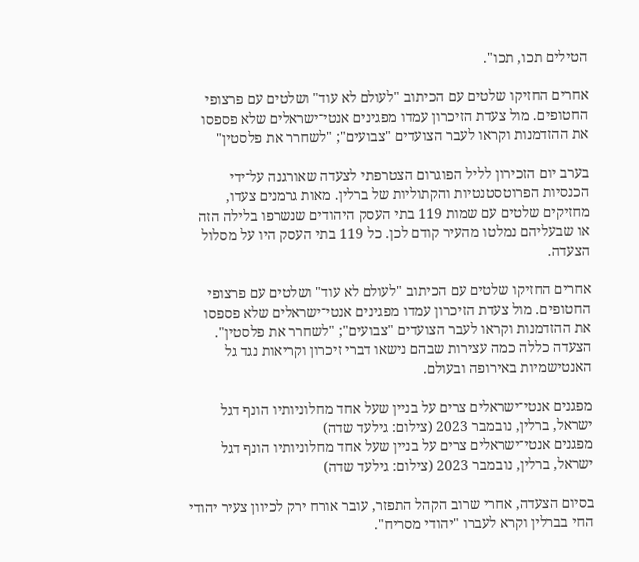הטילים תכו, תכו".

אחרים החזיקו שלטים עם הכיתוב "לעולם לא עוד" ושלטים עם פרצופי החטופים. מול צעדת הזיכרון עמדו מפגינים אנטי־ישראלים שלא פספסו את ההזדמנות וקראו לעבר הצועדים "צבועים"; "לשחרר את פלסטין"

בערב יום הזכירון לליל הפוגרום הצטרפתי לצעדה שאורגנה על־ידי הכנסיות הפרוטסטנטיות והקתוליות של ברלין. מאות גרמנים צעדו, מחזיקים שלטים עם שמות 119 בתי העסק היהודים שנשרפו בלילה הזה או שבעליהם נמלטו מהעיר קודם לכן. כל 119 בתי העסק היו על מסלול הצעדה.

אחרים החזיקו שלטים עם הכיתוב "לעולם לא עוד" ושלטים עם פרצופי החטופים. מול צעדת הזיכרון עמדו מפגינים אנטי־ישראלים שלא פספסו את ההזדמנות וקראו לעבר הצועדים "צבועים"; "לשחרר את פלסטין". הצעדה כללה כמה עצירות שבהם נישאו דברי זיכרון וקריאות נגד גל האנטישמיות באירופה ובעולם.

מפגנים אנטי־ישראלים צרים על בניין שעל אחד מחלוניותיו הונף דגל ישראל, ברלין, נובמבר 2023 (צילום: גילעד שדה)
מפגנים אנטי־ישראלים צרים על בניין שעל אחד מחלוניותיו הונף דגל ישראל, ברלין, נובמבר 2023 (צילום: גילעד שדה)

בסיום הצעדה, אחרי שרוב הקהל התפזר, עובר אורח ירק לכיוון צעיר יהודי החי בברלין וקרא לעברו "יהודי מסריח".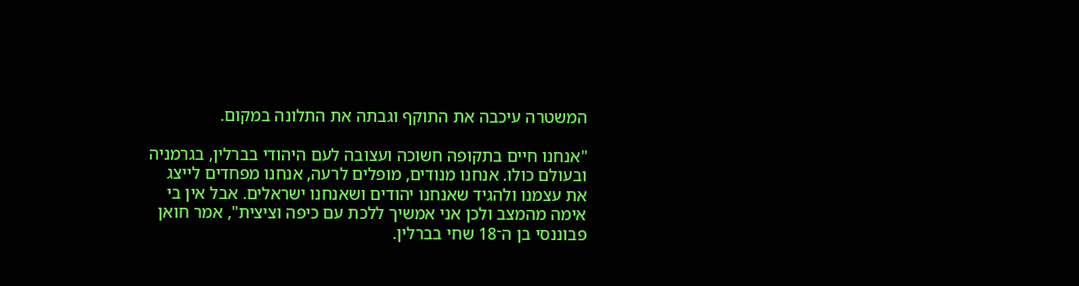המשטרה עיכבה את התוקף וגבתה את התלונה במקום.

"אנחנו חיים בתקופה חשוכה ועצובה לעם היהודי בברלין, בגרמניה ובעולם כולו. אנחנו מנודים, מופלים לרעה, אנחנו מפחדים לייצג את עצמנו ולהגיד שאנחנו יהודים ושאנחנו ישראלים. אבל אין בי אימה מהמצב ולכן אני אמשיך ללכת עם כיפה וציצית", אמר חואן פבוננסי בן ה־18 שחי בברלין.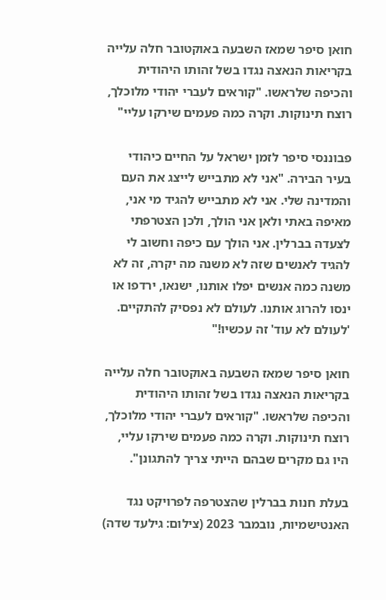חואן סיפר שמאז השבעה באוקטובר חלה עלייה בקריאות הנאצה נגדו בשל זהותו היהודית והכיפה שלראשו. "קוראים לעברי יהודי מלוכלך, רוצח תינוקות. וקרה כמה פעמים שירקו עליי"

פבוננסי סיפר לזמן ישראל על החיים כיהודי בעיר הבירה. "אני לא מתבייש לייצג את העם והמדינה שלי. אני לא מתבייש להגיד מי אני, מאיפה באתי ולאן אני הולך, ולכן הצטרפתי לצעדה בברלין. אני הולך עם כיפה וחשוב לי להגיד לאנשים שזה לא משנה מה יקרה, זה לא משנה כמה אנשים יפלו אותנו, ישנאו, ירדפו או ינסו להרוג אותנו. לעולם לא נפסיק להתקיים. 'לעולם לא עוד' זה עכשיו!"

חואן סיפר שמאז השבעה באוקטובר חלה עלייה בקריאות הנאצה נגדו בשל זהותו היהודית והכיפה שלראשו. "קוראים לעברי יהודי מלוכלך, רוצח תינוקות. וקרה כמה פעמים שירקו עליי, היו גם מקרים שבהם הייתי צריך להתגונן".

בעלת חנות בברלין שהצטרפה לפרויקט נגד האנטישמיות, נובמבר 2023 (צילום: גילעד שדה)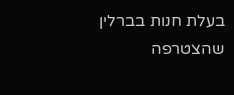בעלת חנות בברלין שהצטרפה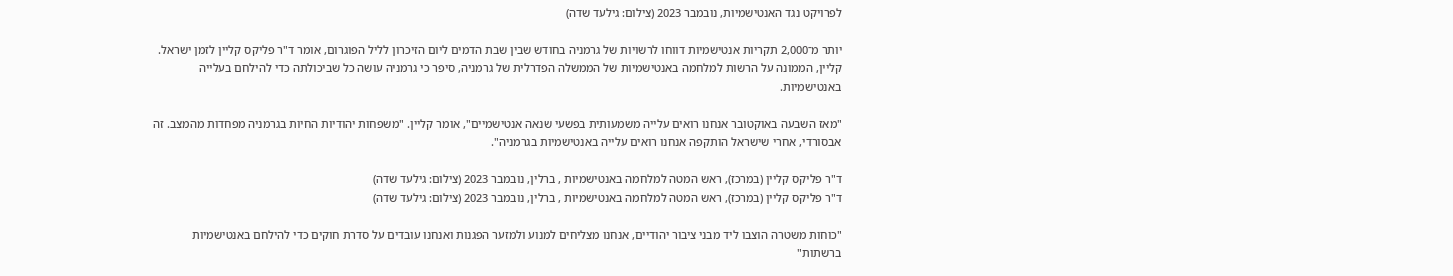לפרויקט נגד האנטישמיות, נובמבר 2023 (צילום: גילעד שדה)

יותר מ־2,000 תקריות אנטישמיות דווחו לרשויות של גרמניה בחודש שבין שבת הדמים ליום הזיכרון לליל הפוגרום, אומר ד"ר פליקס קליין לזמן ישראל. קליין, הממונה על הרשות למלחמה באנטישמיות של הממשלה הפדרלית של גרמניה, סיפר כי גרמניה עושה כל שביכולתה כדי להילחם בעלייה באנטישמיות.

"מאז השבעה באוקטובר אנחנו רואים עלייה משמעותית בפשעי שנאה אנטישמיים", אומר קליין. "משפחות יהודיות החיות בגרמניה מפחדות מהמצב. זה אבסורדי, אחרי שישראל הותקפה אנחנו רואים עלייה באנטישמיות בגרמניה".

ד"ר פליקס קליין (במרכז), ראש המטה למלחמה באנטישמיות , ברלין, נובמבר 2023 (צילום: גילעד שדה)
ד"ר פליקס קליין (במרכז), ראש המטה למלחמה באנטישמיות , ברלין, נובמבר 2023 (צילום: גילעד שדה)

"כוחות משטרה הוצבו ליד מבני ציבור יהודיים, אנחנו מצליחים למנוע ולמזער הפגנות ואנחנו עובדים על סדרת חוקים כדי להילחם באנטישמיות ברשתות"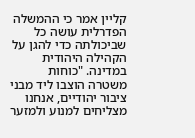קליין אמר כי ההמשלה הפדרלית עושה כל שביכולתה כדי להגן על הקהילה היהודית במדינה. "כוחות משטרה הוצבו ליד מבני ציבור יהודיים, אנחנו מצליחים למנוע ולמזער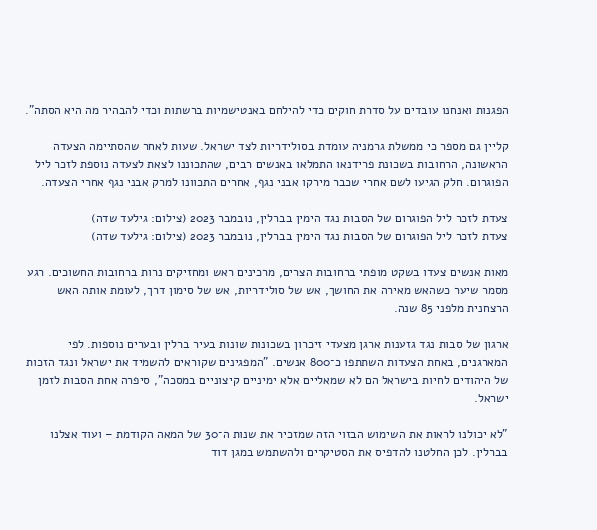הפגנות ואנחנו עובדים על סדרת חוקים כדי להילחם באנטישמיות ברשתות וכדי להבהיר מה היא הסתה".

קליין גם מספר כי ממשלת גרמניה עומדת בסולידריות לצד ישראל. שעות לאחר שהסתיימה הצעדה הראשונה, הרחובות בשכונת פרידנאו התמלאו באנשים רבים, שהתכוננו לצאת לצעדה נוספת לזכר ליל הפוגרום. חלק הגיעו לשם אחרי שכבר מירקו אבני נגף, אחרים התכוונו למרק אבני נגף אחרי הצעדה.

צעדת לזכר ליל הפוגרום של הסבות נגד הימין בברלין, נובמבר 2023 (צילום: גילעד שדה)
צעדת לזכר ליל הפוגרום של הסבות נגד הימין בברלין, נובמבר 2023 (צילום: גילעד שדה)

מאות אנשים צעדו בשקט מופתי ברחובות הצרים, מרכינים ראש ומחזיקים נרות ברחובות החשוכים. רגע מסמר שיער כשהאש מאירה את החושך, אש של סולידריות, אש של סימון דרך, לעומת אותה האש הרצחנית מלפני 85 שנה.

ארגון של סבות נגד גזענות ארגן מצעדי זיכרון בשכונות שונות בעיר ברלין ובערים נוספות. לפי המארגנים, באחת הצעדות השתתפו כ־800 אנשים. "המפגינים שקוראים להשמיד את ישראל ונגד הזכות של היהודים לחיות בישראל הם לא שמאליים אלא ימיניים קיצוניים במסכה", סיפרה אחת הסבות לזמן ישראל.

"לא יכולנו לראות את השימוש הבזוי הזה שמזכיר את שנות ה־30 של המאה הקודמת – ועוד אצלנו בברלין. לכן החלטנו להדפיס את הסטיקרים ולהשתמש במגן דוד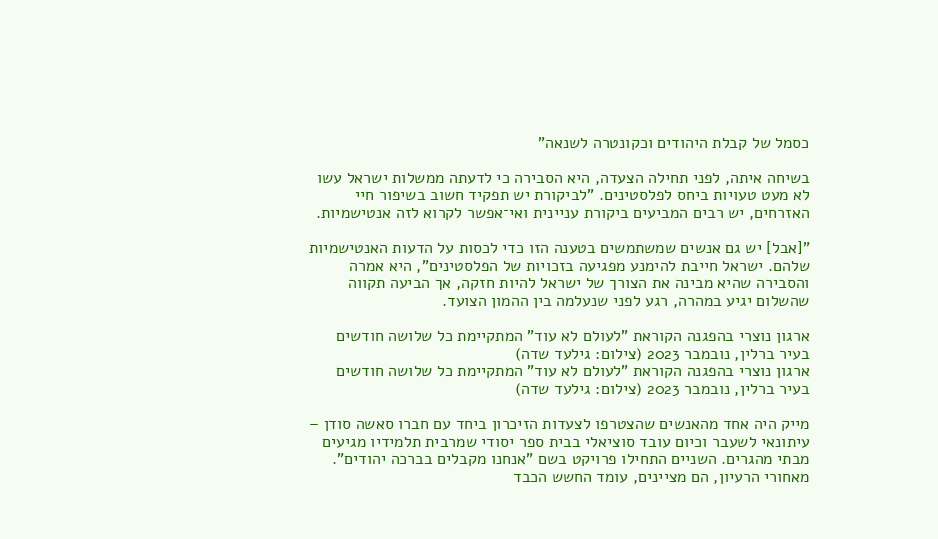כסמל של קבלת היהודים וכקונטרה לשנאה"

בשיחה איתה, לפני תחילה הצעדה, היא הסבירה כי לדעתה ממשלות ישראל עשו לא מעט טעויות ביחס לפלסטינים. "לביקורת יש תפקיד חשוב בשיפור חיי האזרחים, יש רבים המביעים ביקורת עניינית ואי־אפשר לקרוא לזה אנטישמיות.

"[אבל] יש גם אנשים שמשתמשים בטענה הזו כדי לכסות על הדעות האנטישמיות שלהם. ישראל חייבת להימנע מפגיעה בזכויות של הפלסטינים", היא אמרה והסבירה שהיא מבינה את הצורך של ישראל להיות חזקה, אך הביעה תקווה שהשלום יגיע במהרה, רגע לפני שנעלמה בין ההמון הצועד.

ארגון נוצרי בהפגנה הקוראת "לעולם לא עוד" המתקיימת כל שלושה חודשים בעיר ברלין, נובמבר 2023 (צילום: גילעד שדה)
ארגון נוצרי בהפגנה הקוראת "לעולם לא עוד" המתקיימת כל שלושה חודשים בעיר ברלין, נובמבר 2023 (צילום: גילעד שדה)

מייק היה אחד מהאנשים שהצטרפו לצעדות הזיכרון ביחד עם חברו סאשה סודן – עיתונאי לשעבר וכיום עובד סוציאלי בבית ספר יסודי שמרבית תלמידיו מגיעים מבתי מהגרים. השניים התחילו פרויקט בשם "אנחנו מקבלים בברכה יהודים". מאחורי הרעיון, הם מציינים, עומד החשש הכבד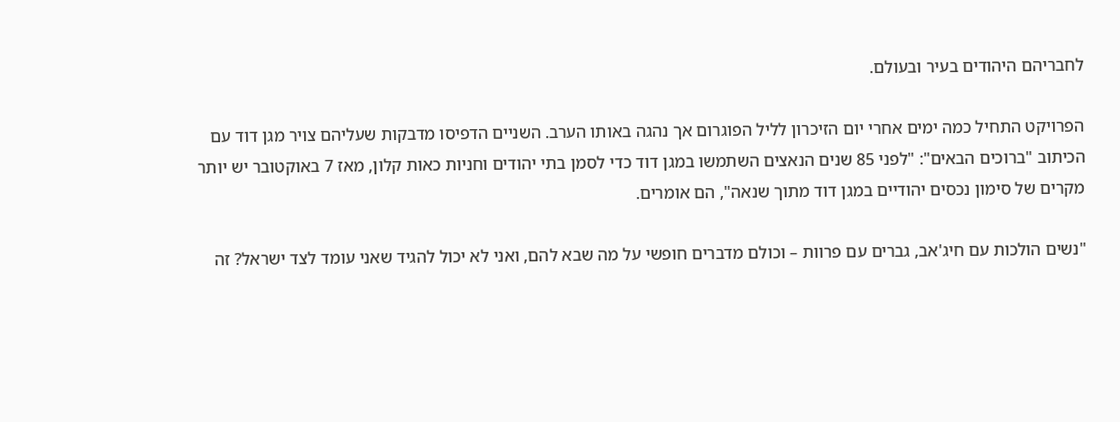לחבריהם היהודים בעיר ובעולם.

הפרויקט התחיל כמה ימים אחרי יום הזיכרון לליל הפוגרום אך נהגה באותו הערב. השניים הדפיסו מדבקות שעליהם צויר מגן דוד עם הכיתוב "ברוכים הבאים": "לפני 85 שנים הנאצים השתמשו במגן דוד כדי לסמן בתי יהודים וחניות כאות קלון, מאז 7 באוקטובר יש יותר מקרים של סימון נכסים יהודיים במגן דוד מתוך שנאה", הם אומרים.

"נשים הולכות עם חיג'אב, גברים עם פרוות – וכולם מדברים חופשי על מה שבא להם, ואני לא יכול להגיד שאני עומד לצד ישראל? זה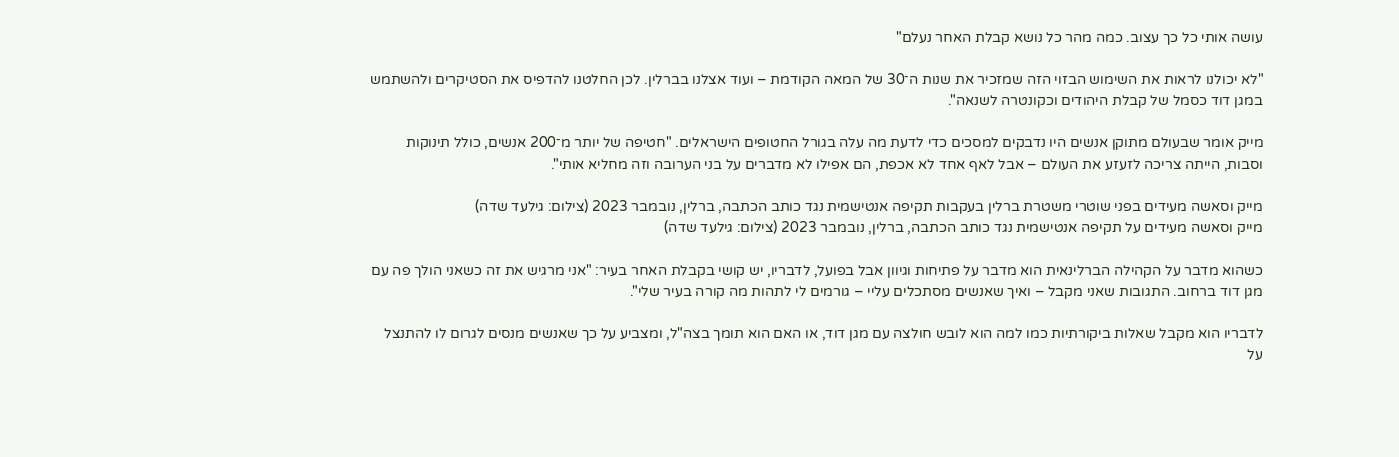עושה אותי כל כך עצוב. כמה מהר כל נושא קבלת האחר נעלם"

"לא יכולנו לראות את השימוש הבזוי הזה שמזכיר את שנות ה־30 של המאה הקודמת – ועוד אצלנו בברלין. לכן החלטנו להדפיס את הסטיקרים ולהשתמש במגן דוד כסמל של קבלת היהודים וכקונטרה לשנאה".

מייק אומר שבעולם מתוקן אנשים היו נדבקים למסכים כדי לדעת מה עלה בגורל החטופים הישראלים. "חטיפה של יותר מ־200 אנשים, כולל תינוקות וסבות, הייתה צריכה לזעזע את העולם – אבל לאף אחד לא אכפת, הם אפילו לא מדברים על בני הערובה וזה מחליא אותי".

מייק וסאשה מעידים בפני שוטרי משטרת ברלין בעקבות תקיפה אנטישמית נגד כותב הכתבה, ברלין, נובמבר 2023 (צילום: גילעד שדה)
מייק וסאשה מעידים על תקיפה אנטישמית נגד כותב הכתבה, ברלין, נובמבר 2023 (צילום: גילעד שדה)

כשהוא מדבר על הקהילה הברלינאית הוא מדבר על פתיחות וגיוון אבל בפועל, לדבריו, יש קושי בקבלת האחר בעיר: "אני מרגיש את זה כשאני הולך פה עם מגן דוד ברחוב. התגובות שאני מקבל – ואיך שאנשים מסתכלים עליי – גורמים לי לתהות מה קורה בעיר שלי".

לדבריו הוא מקבל שאלות ביקורתיות כמו למה הוא לובש חולצה עם מגן דוד, או האם הוא תומך בצה"ל, ומצביע על כך שאנשים מנסים לגרום לו להתנצל על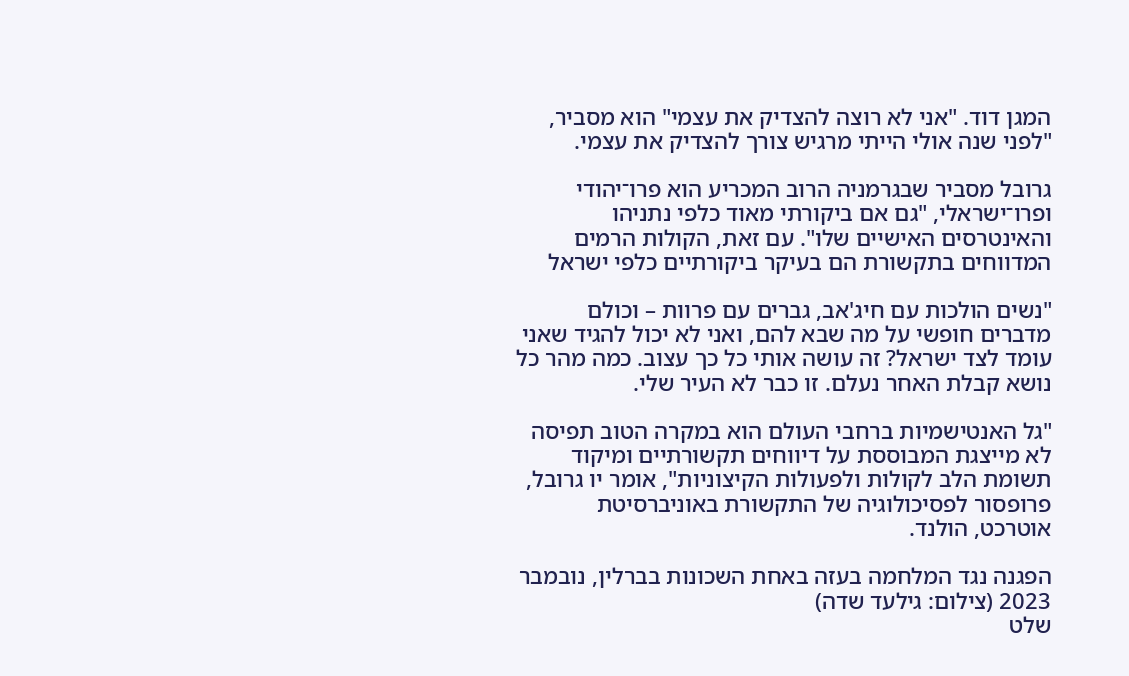המגן דוד. "אני לא רוצה להצדיק את עצמי" הוא מסביר, "לפני שנה אולי הייתי מרגיש צורך להצדיק את עצמי.

גרובל מסביר שבגרמניה הרוב המכריע הוא פרו־יהודי ופרו־ישראלי, "גם אם ביקורתי מאוד כלפי נתניהו והאינטרסים האישיים שלו". עם זאת, הקולות הרמים המדווחים בתקשורת הם בעיקר ביקורתיים כלפי ישראל

"נשים הולכות עם חיג'אב, גברים עם פרוות – וכולם מדברים חופשי על מה שבא להם, ואני לא יכול להגיד שאני עומד לצד ישראל? זה עושה אותי כל כך עצוב. כמה מהר כל נושא קבלת האחר נעלם. זו כבר לא העיר שלי.

"גל האנטישמיות ברחבי העולם הוא במקרה הטוב תפיסה לא מייצגת המבוססת על דיווחים תקשורתיים ומיקוד תשומת הלב לקולות ולפעולות הקיצוניות", אומר יו גרובל, פרופסור לפסיכולוגיה של התקשורת באוניברסיטת אוטרכט, הולנד.

הפגנה נגד המלחמה בעזה באחת השכונות בברלין, נובמבר 2023 (צילום: גילעד שדה)
שלט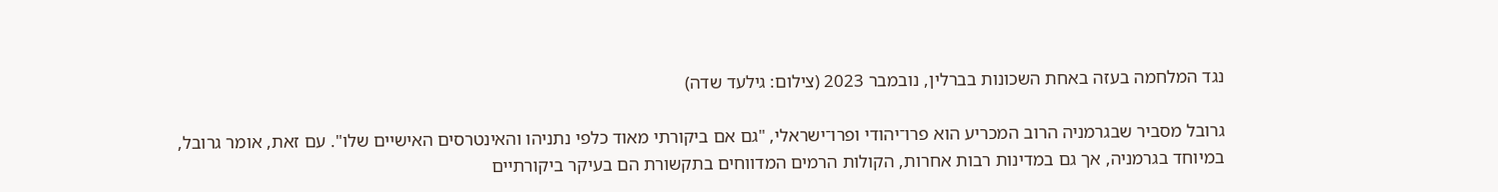נגד המלחמה בעזה באחת השכונות בברלין, נובמבר 2023 (צילום: גילעד שדה)

גרובל מסביר שבגרמניה הרוב המכריע הוא פרו־יהודי ופרו־ישראלי, "גם אם ביקורתי מאוד כלפי נתניהו והאינטרסים האישיים שלו". עם זאת, אומר גרובל, במיוחד בגרמניה, אך גם במדינות רבות אחרות, הקולות הרמים המדווחים בתקשורת הם בעיקר ביקורתיים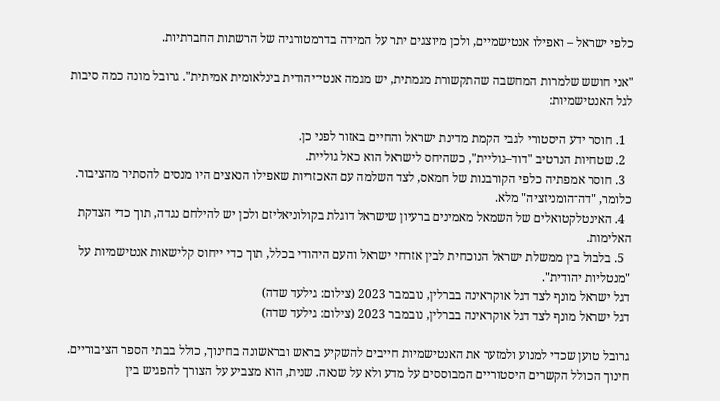כלפי ישראל – ואפילו אנטישמיים, ולכן מיוצגים יתר על המידה בדרמטורגיה של הרשתות החברתיות.

"אני חושש שלמרות המחשבה שהתקשורת מגמתית, יש מגמה אנטי־יהודית בינלאומית אמיתית". גרובל מונה כמה סיבות לגל האנטישמיות:

  1. חוסר ידע היסטורי לגבי הקמת מדינת ישראל והחיים באזור לפני כן.
  2. שטחיות הנרטיב "דוד–גוליית", כשהיחס לישראל הוא כאל גוליית.
  3. חוסר אמפתיה כלפי הקורבנות של חמאס, לצד השלמה עם האכזריות שאפילו הנאצים היו מנסים להסתיר מהציבור. כלומר, "דה־הומניזציה" מלא.
  4. האינטלקטואלים של השמאל מאמינים ברעיון שישראל דוגלת בקולוניאליזם ולכן יש להילחם נגדה, תוך כדי הצדקת האלימות.
  5. בלבול בין ממשלת ישראל הנוכחית לבין אזרחי ישראל והעם היהודי בכלל, תוך כדי ייחוס קלישאות אנטישמיות על "מנטליות יהודית".
דגל ישראל מונף לצד דגל אוקראינה בברלין, נובמבר 2023 (צילום: גילעד שדה)
דגל ישראל מונף לצד דגל אוקראינה בברלין, נובמבר 2023 (צילום: גילעד שדה)

גרובל טוען שכדי למנוע ולמזער את האנטישמיות חייבים להשקיע בראש ובראשונה בחינוך, כולל בבתי הספר הציבוריים. חינוך הכולל הקשרים היסטוריים המבוססים על מדע ולא על שנאה. שנית, הוא מצביע על הצורך להפגיש בין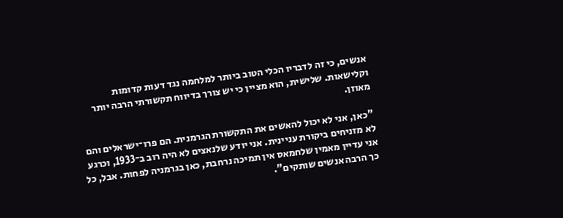אנשים, כי זה לדבריו הכלי הטוב ביותר למלחמה נגד דעות קדומות וקלישאות. שלישית, הוא מציין כי יש צורך בדיווח תקשורתי הרבה יותר מאוזן.

"כאן, אני לא יכול להאשים את התקשורת הגרמנית. הם פרו־ישראלים והם לא מזניחים ביקורת עניינית. אני יודע שלנאצים לא היה רוב ב־1933, וכרגע אני עדיין מאמין שלחמאס אין תמיכה נרחבת, כאן בגרמניה לפחות. אבל, כל כך הרבה אנשים שותקים".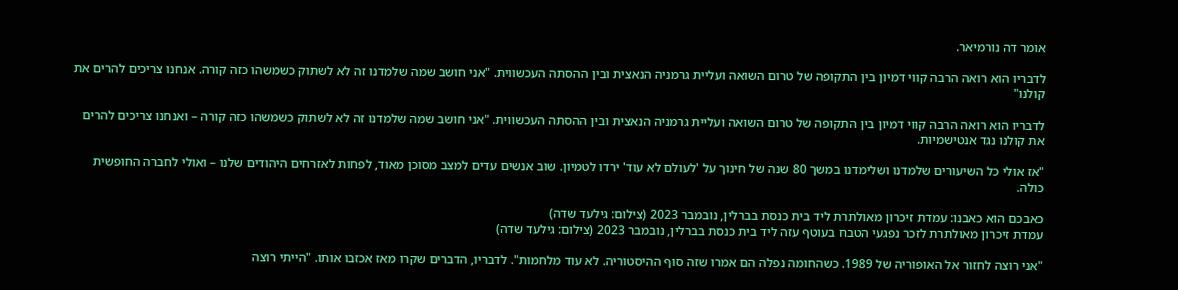אומר דה נורמיאר.

לדבריו הוא רואה הרבה קווי דמיון בין התקופה של טרום השואה ועליית גרמניה הנאצית ובין ההסתה העכשווית. "אני חושב שמה שלמדנו זה לא לשתוק כשמשהו כזה קורה. אנחנו צריכים להרים את קולנו"

לדבריו הוא רואה הרבה קווי דמיון בין התקופה של טרום השואה ועליית גרמניה הנאצית ובין ההסתה העכשווית. "אני חושב שמה שלמדנו זה לא לשתוק כשמשהו כזה קורה – ואנחנו צריכים להרים את קולנו נגד אנטישמיות.

"אז אולי כל השיעורים שלמדנו ושלימדנו במשך 80 שנה של חינוך על 'לעולם לא עוד' ירדו לטמיון. שוב אנשים עדים למצב מסוכן מאוד, לפחות לאזרחים היהודים שלנו – ואולי לחברה החופשית כולה.

כאבכם הוא כאבנו: עמדת זיכרון מאולתרת ליד בית כנסת בברלין, נובמבר 2023 (צילום: גילעד שדה)
עמדת זיכרון מאולתרת לזכר נפגעי הטבח בעוטף עזה ליד בית כנסת בברלין, נובמבר 2023 (צילום: גילעד שדה)

"אני רוצה לחזור אל האופוריה של 1989. כשהחומה נפלה הם אמרו שזה סוף ההיסטוריה. לא עוד מלחמות". לדבריו, הדברים שקרו מאז אכזבו אותו. "הייתי רוצה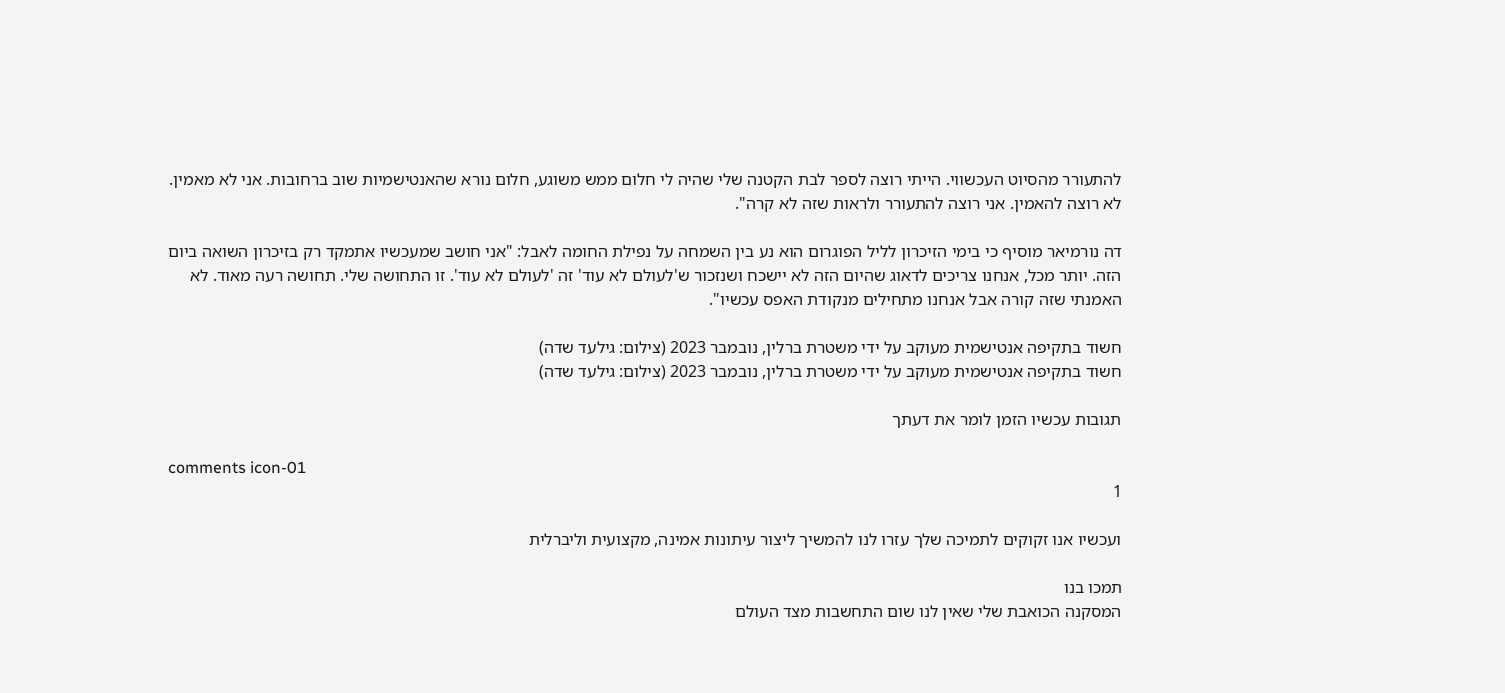להתעורר מהסיוט העכשווי. הייתי רוצה לספר לבת הקטנה שלי שהיה לי חלום ממש משוגע, חלום נורא שהאנטישמיות שוב ברחובות. אני לא מאמין. לא רוצה להאמין. אני רוצה להתעורר ולראות שזה לא קרה".

דה נורמיאר מוסיף כי בימי הזיכרון לליל הפוגרום הוא נע בין השמחה על נפילת החומה לאבל: "אני חושב שמעכשיו אתמקד רק בזיכרון השואה ביום הזה. יותר מכל, אנחנו צריכים לדאוג שהיום הזה לא יישכח ושנזכור ש'לעולם לא עוד' זה 'לעולם לא עוד'. זו התחושה שלי. תחושה רעה מאוד. לא האמנתי שזה קורה אבל אנחנו מתחילים מנקודת האפס עכשיו".

חשוד בתקיפה אנטישמית מעוקב על ידי משטרת ברלין, נובמבר 2023 (צילום: גילעד שדה)
חשוד בתקיפה אנטישמית מעוקב על ידי משטרת ברלין, נובמבר 2023 (צילום: גילעד שדה)

תגובות עכשיו הזמן לומר את דעתך

comments icon-01
1

ועכשיו אנו זקוקים לתמיכה שלך עזרו לנו להמשיך ליצור עיתונות אמינה, מקצועית וליברלית

תמכו בנו
המסקנה הכואבת שלי שאין לנו שום התחשבות מצד העולם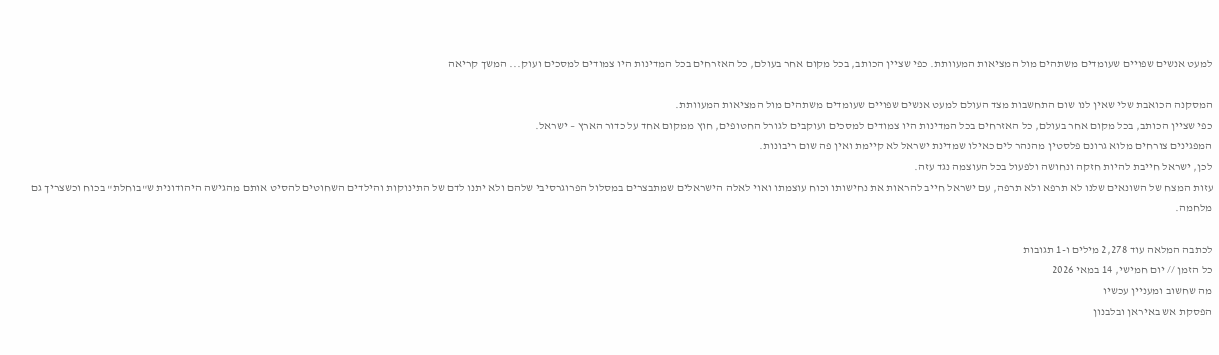למעט אנשים שפויים שעומדים משתהים מול המציאות המעוותת. כפי שציין הכותב, בכל מקום אחר בעולם, כל האזרחים בכל המדינות היו צמודים למסכים ועוק... המשך קריאה

המסקנה הכואבת שלי שאין לנו שום התחשבות מצד העולם למעט אנשים שפויים שעומדים משתהים מול המציאות המעוותת.
כפי שציין הכותב, בכל מקום אחר בעולם, כל האזרחים בכל המדינות היו צמודים למסכים ועוקבים לגורל החטופים, חוץ ממקום אחד על כדור הארץ – ישראל.
המפגינים צורחים מלוא גרונם פלסטין מהנהר לים כאילו שמדינת ישראל לא קיימת ואין פה שום ריבונות.
לכן, ישראל חייבת להיות חזקה ונחושה ולפעול בכל העוצמה נגד עזה.
עזות המצח של השונאים שלנו לא תרפא ולא תרפה, עם ישראל חייב להראות את נחישותו וכוח עוצמתו ואוי לאלה הישראלים שמתבצרים במסלול הפרוגרסיבי שלהם ולא יתנו לדם של התינוקות והילדים השחוטים להסיט אותם מהגישה היהודונית ש"בוחלת" בכוח וכשצריך גם מלחמה.

לכתבה המלאה עוד 2,278 מילים ו-1 תגובות
כל הזמן // יום חמישי, 14 במאי 2026
מה שחשוב ומעניין עכשיו
הפסקת אש באיראן ובלבנון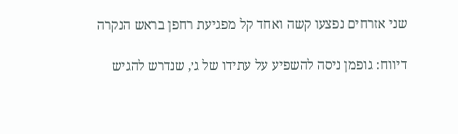שני אזרחים נפצעו קשה ואחד קל מפגיעת רחפן בראש הנקרה

דיווח: גופמן ניסה להשפיע על עתידו של ג׳, שנדרש להגיש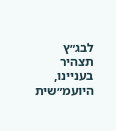לבג״ץ תצהיר בעניינו, היועמ״שית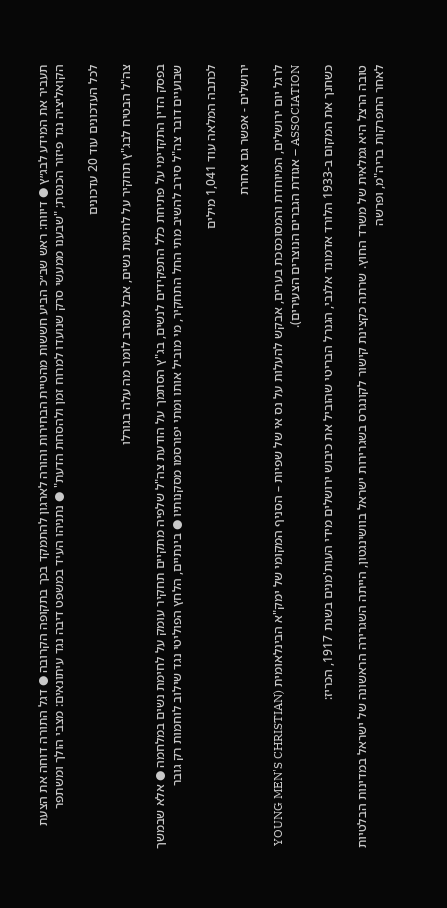תעביר את המידע לבג״ץ ● דיווח: ראש שב״כ הביע חששות מהטיית הבחירות והורה לארגון להתמקד בכך בתקופה הקרובה ● דגל התורה דוחה את הצעת הקואליציה נגד פיזור הכנסת; "שבענו ממעשי סרק שנועדו למרוח זמן ולהסחת הדעת" ● נתניהו העיד במשפט דיבה נגד עיתונאים: מצבי הולך ומשתפר

לכל העדכונים עוד 20 עדכונים

צה"ל הבטיח לבג"ץ תחקיר על לחימת נשים, אבל מסרב לומר מה עלה בגורלו

בפסק הדין התקדימי על פתיחת כלל התפקידים לנשים, בג"ץ הסתמך על הודעת צה"ל שלפיה מתקיים תחקיר עומק על לחימת נשים במלחמה ● אלא שבמשך שבועיים דובר צה"ל סירב להשיב מתי החל התחקיר, מי מוביל אותו ומתי יפורסמו מסקנותיו ● בינתיים, הלחץ הפוליטי נגד שילוב לוחמות רק גובר

לכתבה המלאה עוד 1,041 מילים

ירושלים - אפשר גם אחרת

לרגל יום ירושלים, המיוחדת והמסוכסכת בערים, אבקש להעלות על נס אי של שפיות – הסניף המקומי של ימק"א הבינלאומית (YOUNG MEN'S CHRISTIAN ASSOCIATION – אגודת הגברים הנוצרים הצעירים).

כשחנך את המקום ב-1933 הלורד אדמונד אלנבי, הגנרל הבריטי שהוביל את כיבוש ירושלים מידי העות'מנים בשנת 1917, הכריז:

טובה הרצל היא גמלאית של משרד החוץ. שרתה כקצינת קישור לקונגרס בשגרירות ישראל בוושינגטון, הייתה השגרירה הראשונה של ישראל במדינות הבלטיות לאחר התפרקות בריה"מ, ופרשה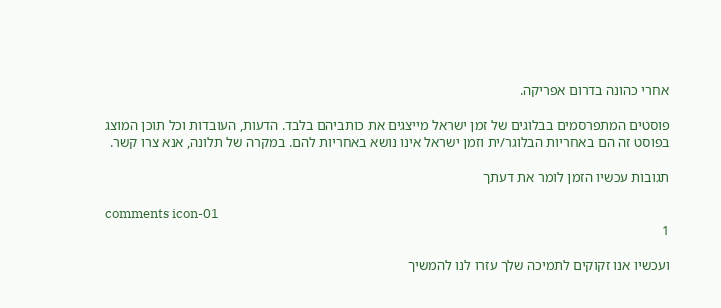אחרי כהונה בדרום אפריקה.

פוסטים המתפרסמים בבלוגים של זמן ישראל מייצגים את כותביהם בלבד. הדעות, העובדות וכל תוכן המוצג בפוסט זה הם באחריות הבלוגר/ית וזמן ישראל אינו נושא באחריות להם. במקרה של תלונה, אנא צרו קשר.

תגובות עכשיו הזמן לומר את דעתך

comments icon-01
1

ועכשיו אנו זקוקים לתמיכה שלך עזרו לנו להמשיך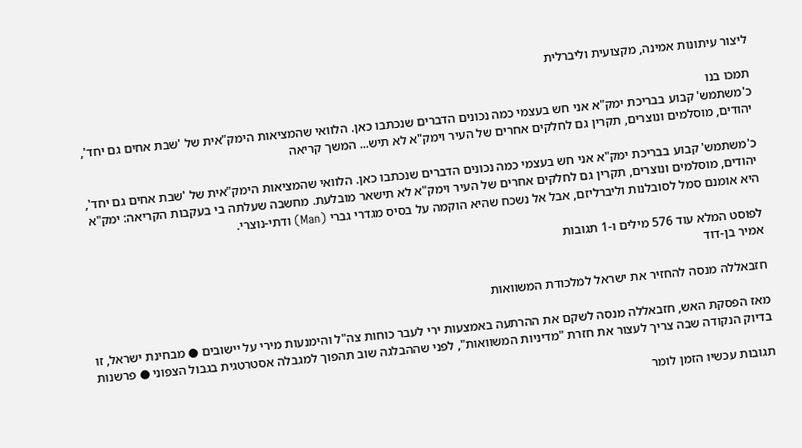ליצור עיתונות אמינה, מקצועית וליברלית

תמכו בנו
כ'משתמש' קבוע בבריכת ימק"א אני חש בעצמי כמה נכונים הדברים שנכתבו כאן. הלוואי שהמציאות הימק"אית של 'שבת אחים גם יחד', יהודים, מוסלמים ונוצרים, תקרין גם לחלקים אחרים של העיר וימק"א לא תיש... המשך קריאה

כ'משתמש' קבוע בבריכת ימק"א אני חש בעצמי כמה נכונים הדברים שנכתבו כאן. הלוואי שהמציאות הימק"אית של 'שבת אחים גם יחד', יהודים, מוסלמים ונוצרים, תקרין גם לחלקים אחרים של העיר וימק"א לא תישאר מובלעת. מחשבה שעלתה בי בעקבות הקריאה: ימק"א היא אומנם סמל לסובלנות וליברליזם, אבל אל נשכח שהיא הוקמה על בסיס מגדרי גברי (Man) ודתי-נוצרי.

לפוסט המלא עוד 576 מילים ו-1 תגובות
אמיר בן-דוד

חזבאללה מנסה להחזיר את ישראל למלכודת המשוואות

מאז הפסקת האש, חזבאללה מנסה לשקם את ההרתעה באמצעות ירי לעבר כוחות צה"ל והימנעות מירי על יישובים ● מבחינת ישראל, זו בדיוק הנקודה שבה צריך לעצור את חזרת "מדיניות המשוואות", לפני שההבלגה שוב תהפוך למגבלה אסטרטגית בגבול הצפוני ● פרשנות

תגובות עכשיו הזמן לומר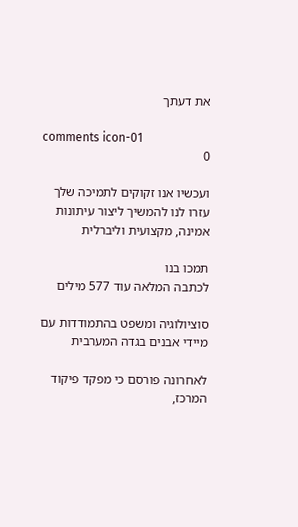את דעתך

comments icon-01
0

ועכשיו אנו זקוקים לתמיכה שלך עזרו לנו להמשיך ליצור עיתונות אמינה, מקצועית וליברלית

תמכו בנו
לכתבה המלאה עוד 577 מילים

סוציולוגיה ומשפט בהתמודדות עם מיידי אבנים בגדה המערבית

לאחרונה פורסם כי מפקד פיקוד המרכז,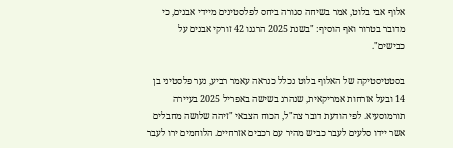אלוף אבי בלוט, אמר בשיחה סגורה ביחס לפלסטינים מיידי אבנים, כי מדובר בטרור ואף הוסיף: "בשנת 2025 הרגנו 42 זורקי אבנים על כבישים".

בסטטיסטיקה של האלוף בלוט נכלל כנראה עאמר רביע, נער פלסטיני בן 14 ובעל אזרחות אמריקאית, שנהרג בשישה באפריל 2025 בעיירה תורמוסעיא. לפי הודעת דובר צה"ל, הכוח הצבאי "זיהה שלושה מחבלים אשר יידו סלעים לעבר כביש מהיר עם רכבים אזרחיים. הלוחמים ירו לעבר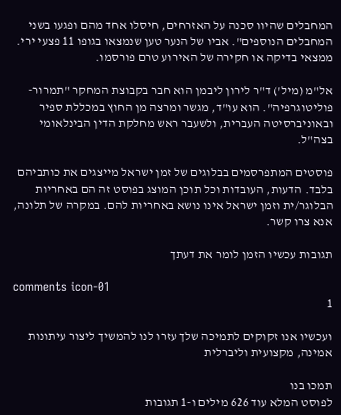המחבלים שהיוו סכנה על האזרחים, חיסלו אחד מהם ופגעו בשני המחבלים הנוספים". אביו של הנער טען שנמצאו בגופו 11 פצעי ירי. ממצאי בדיקה או חקירה של האירוע טרם פורסמו.

אל"מ (מיל') ד"ר לירון ליבמן הוא חבר בקבוצת המחקר "תמרור-פוליטוגרפיה". הוא עו"ד, מגשר ומרצה מן החוץ במכללת ספיר ובאוניברסיטה העברית, ולשעבר ראש מחלקת הדין הבינלאומי בצה"ל.

פוסטים המתפרסמים בבלוגים של זמן ישראל מייצגים את כותביהם בלבד. הדעות, העובדות וכל תוכן המוצג בפוסט זה הם באחריות הבלוגר/ית וזמן ישראל אינו נושא באחריות להם. במקרה של תלונה, אנא צרו קשר.

תגובות עכשיו הזמן לומר את דעתך

comments icon-01
1

ועכשיו אנו זקוקים לתמיכה שלך עזרו לנו להמשיך ליצור עיתונות אמינה, מקצועית וליברלית

תמכו בנו
לפוסט המלא עוד 626 מילים ו-1 תגובות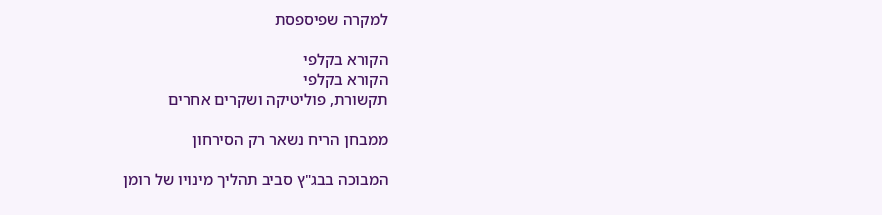למקרה שפיספסת

הקורא בקלפי
הקורא בקלפי
תקשורת, פוליטיקה ושקרים אחרים

ממבחן הריח נשאר רק הסירחון

המבוכה בבג"ץ סביב תהליך מינויו של רומן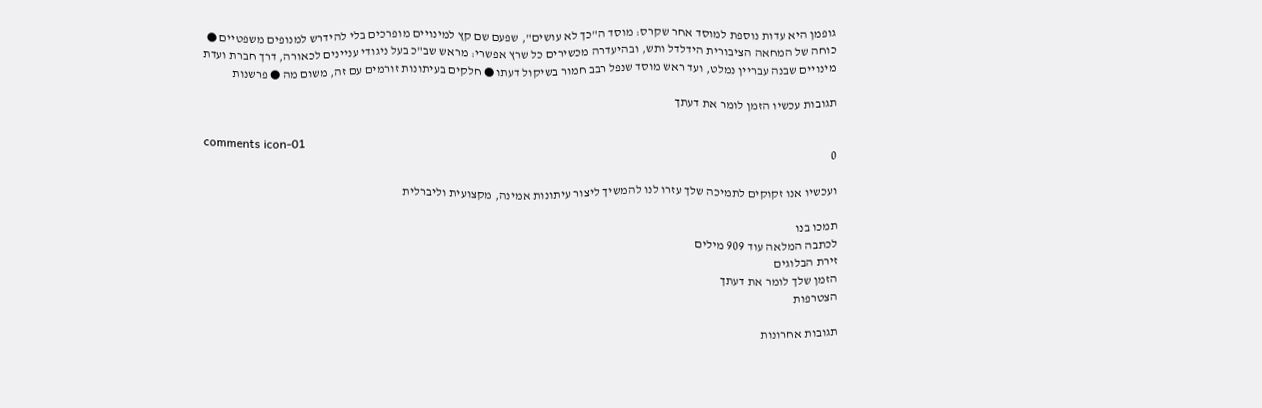גופמן היא עדות נוספת למוסד אחר שקרס: מוסד ה"כך לא עושים", שפעם שם קץ למינויים מופרכים בלי להידרש למנופים משפטיים ● כוחה של המחאה הציבורית הידלדל ותש, ובהיעדרה מכשירים כל שרץ אפשרי: מראש שב"כ בעל ניגודי עניינים לכאורה, דרך חברת ועדת מינויים שבנה עבריין נמלט, ועד ראש מוסד שנפל רבב חמור בשיקול דעתו ● חלקים בעיתונות זורמים עם זה, משום מה ● פרשנות

תגובות עכשיו הזמן לומר את דעתך

comments icon-01
0

ועכשיו אנו זקוקים לתמיכה שלך עזרו לנו להמשיך ליצור עיתונות אמינה, מקצועית וליברלית

תמכו בנו
לכתבה המלאה עוד 909 מילים
זירת הבלוגים
הזמן שלך לומר את דעתך
הצטרפות

תגובות אחרונות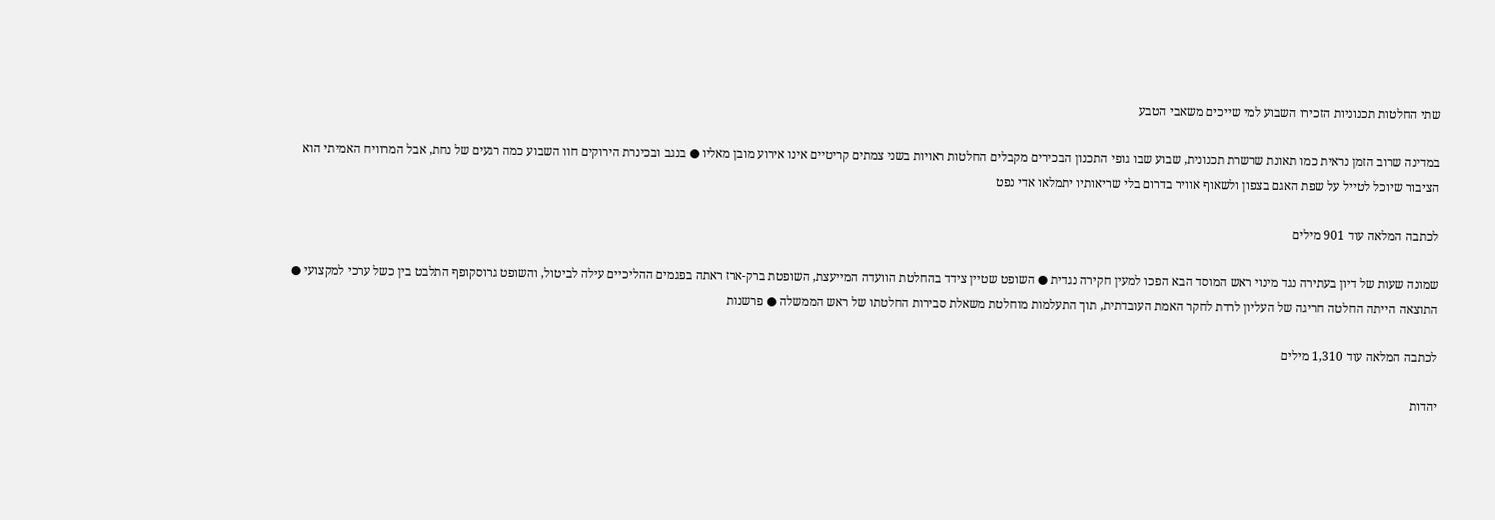שתי החלטות תכנוניות הזכירו השבוע למי שייכים משאבי הטבע

במדינה שרוב הזמן נראית כמו תאונת שרשרת תכנונית, שבוע שבו גופי התכנון הבכירים מקבלים החלטות ראויות בשני צמתים קריטיים אינו אירוע מובן מאליו ● בנגב ובכינרת הירוקים חוו השבוע כמה רגעים של נחת, אבל המרוויח האמיתי הוא הציבור שיוכל לטייל על שפת האגם בצפון ולשאוף אוויר בדרום בלי שריאותיו יתמלאו אדי נפט

לכתבה המלאה עוד 901 מילים

שמונה שעות של דיון בעתירה נגד מינוי ראש המוסד הבא הפכו למעין חקירה נגדית ● השופט שטיין צידד בהחלטת הוועדה המייעצת, השופטת ברק-ארז ראתה בפגמים ההליכיים עילה לביטול, והשופט גרוסקופף התלבט בין כשל ערכי למקצועי ● התוצאה הייתה החלטה חריגה של העליון לרדת לחקר האמת העובדתית, תוך התעלמות מוחלטת משאלת סבירות החלטתו של ראש הממשלה ● פרשנות

לכתבה המלאה עוד 1,310 מילים

יהדות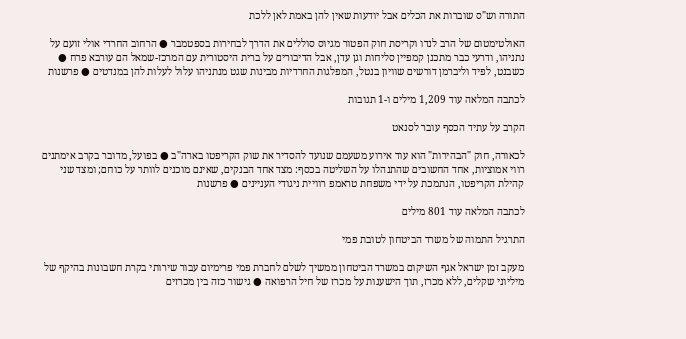התורה וש"ס שוברות את הכלים אבל יודעות שאין להן באמת לאן ללכת

האולטימטום של הרב לנדו וקריסת חוק הפטור מגיוס סוללים את הדרך לבחירות בספטמבר ● הרחוב החרדי אולי זועם על נתניהו, ודרעי כבר מתכנן קמפיין סליחות וגן עדן, אבל הדיבורים על ברית היסטורית עם המרכז-שמאל הם עורבא פרח ● כשבנט, לפיד וליברמן דורשים שוויון בנטל, המפלגות החרדיות מבינות שגט מנתניהו עלול לעלות להן במנדטים ● פרשנות

לכתבה המלאה עוד 1,209 מילים ו-1 תגובות

הקרב על עתיד הכסף עובר לסנאט

לכאורה, חוק "הבהירות" הוא עוד אירוע משעמם שנועד להסדיר את שוק הקריפטו בארה"ב ● בפועל, מדובר בקרב אימתנים רווי אמוציות, אחד החשובים שהתנהלו על השליטה בכסף: מצד אחד הבנקים, שאינם מוכנים לוותר על כוחם; ומצד שני קהילת הקריפטו, הנתמכת על ידי משפחת טראמפ רוויית ניגודי העניינים ● פרשנות

לכתבה המלאה עוד 801 מילים

התרגיל התמוה של משרד הביטחון לטובת פמי

מעקב זמן ישראל אגף השיקום במשרד הביטחון ממשיך לשלם לחברת פמי פרימיום עבור שירותי בקרת חשבונות בהיקף של מיליוני שקלים, ללא מכרז, תוך הישענות על מכרז של חיל הרפואה ● גישור כזה בין מכרזים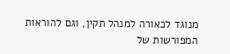מנוגד לכאורה למנהל תקין, וגם להוראות המפורשות של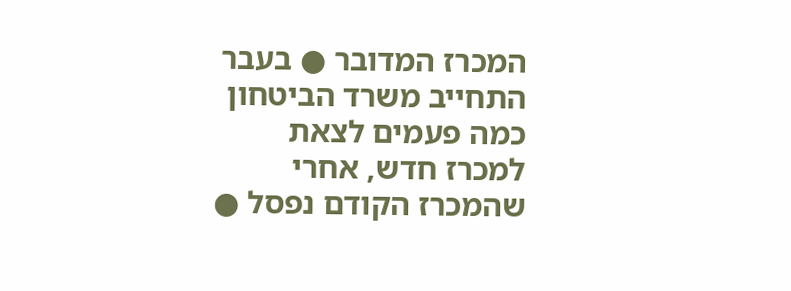המכרז המדובר ● בעבר התחייב משרד הביטחון כמה פעמים לצאת למכרז חדש, אחרי שהמכרז הקודם נפסל ●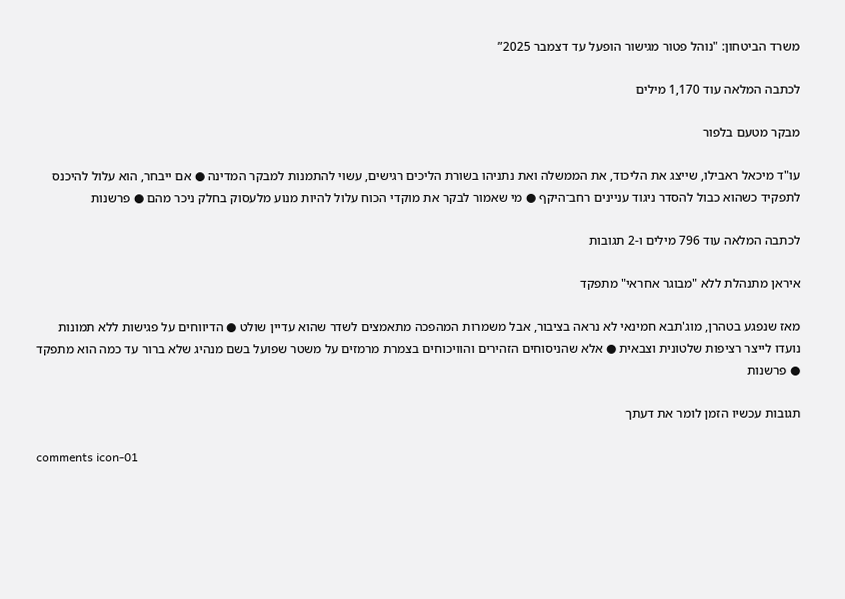משרד הביטחון: "נוהל פטור מגישור הופעל עד דצמבר 2025”

לכתבה המלאה עוד 1,170 מילים

מבקר מטעם בלפור

עו"ד מיכאל ראבילו, שייצג את הליכוד, את הממשלה ואת נתניהו בשורת הליכים רגישים, עשוי להתמנות למבקר המדינה ● אם ייבחר, הוא עלול להיכנס לתפקיד כשהוא כבול להסדר ניגוד עניינים רחב־היקף ● מי שאמור לבקר את מוקדי הכוח עלול להיות מנוע מלעסוק בחלק ניכר מהם ● פרשנות

לכתבה המלאה עוד 796 מילים ו-2 תגובות

איראן מתנהלת ללא "מבוגר אחראי" מתפקד

מאז שנפגע בטהרן, מוג'תבא חמינאי לא נראה בציבור, אבל משמרות המהפכה מתאמצים לשדר שהוא עדיין שולט ● הדיווחים על פגישות ללא תמונות נועדו לייצר רציפות שלטונית וצבאית ● אלא שהניסוחים הזהירים והוויכוחים בצמרת מרמזים על משטר שפועל בשם מנהיג שלא ברור עד כמה הוא מתפקד ● פרשנות

תגובות עכשיו הזמן לומר את דעתך

comments icon-01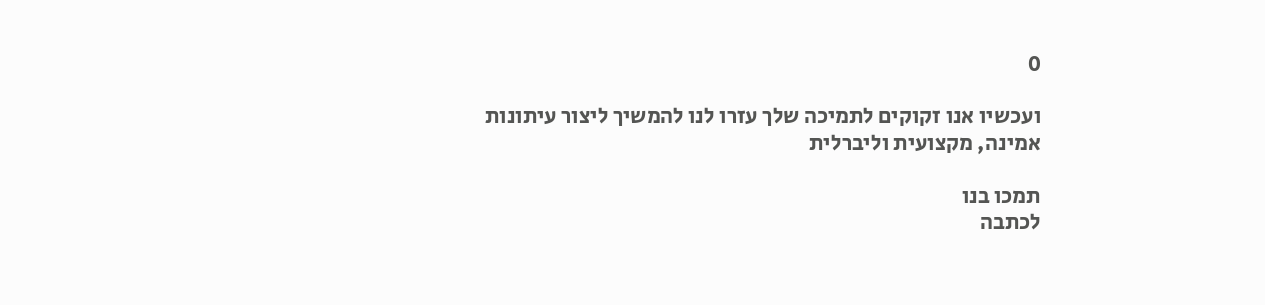0

ועכשיו אנו זקוקים לתמיכה שלך עזרו לנו להמשיך ליצור עיתונות אמינה, מקצועית וליברלית

תמכו בנו
לכתבה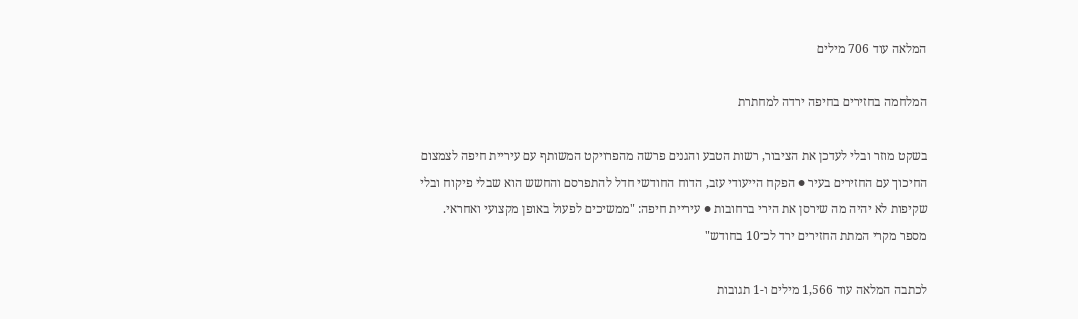המלאה עוד 706 מילים

המלחמה בחזירים בחיפה ירדה למחתרת

בשקט מוזר ובלי לעדכן את הציבור, רשות הטבע והגנים פרשה מהפרויקט המשותף עם עיריית חיפה לצמצום החיכוך עם החזירים בעיר ● הפקח הייעודי עזב, הדוח החודשי חדל להתפרסם והחשש הוא שבלי פיקוח ובלי שקיפות לא יהיה מה שירסן את הירי ברחובות ● עיריית חיפה: "ממשיכים לפעול באופן מקצועי ואחראי. מספר מקרי המתת החזירים ירד לכ־10 בחודש"

לכתבה המלאה עוד 1,566 מילים ו-1 תגובות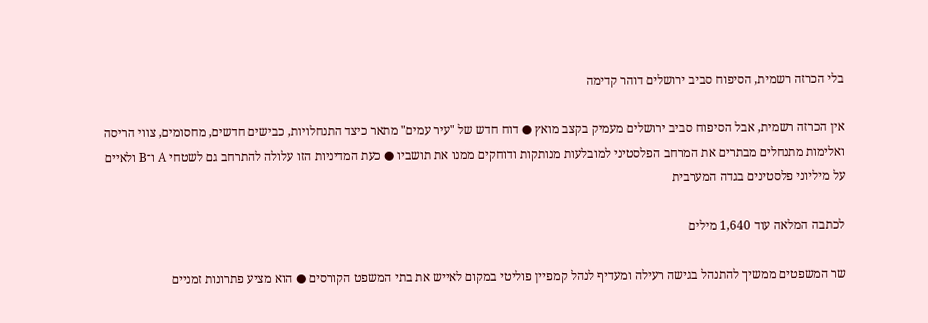בלי הכרזה רשמית, הסיפוח סביב ירושלים דוהר קדימה

אין הכרזה רשמית, אבל הסיפוח סביב ירושלים מעמיק בקצב מואץ ● דוח חדש של "עיר עמים" מתאר כיצד התנחלויות, כבישים חדשים, מחסומים, צווי הריסה ואלימות מתנחלים מבתרים את המרחב הפלסטיני למובלעות מנותקות ודוחקים ממנו את תושביו ● כעת המדיניות הזו עלולה להתרחב גם לשטחי A ו־B ולאיים על מיליוני פלסטינים בגדה המערבית

לכתבה המלאה עוד 1,640 מילים

שר המשפטים ממשיך להתנהל בגישה רעילה ומעדיף לנהל קמפיין פוליטי במקום לאייש את בתי המשפט הקורסים ● הוא מציע פתרונות זמניים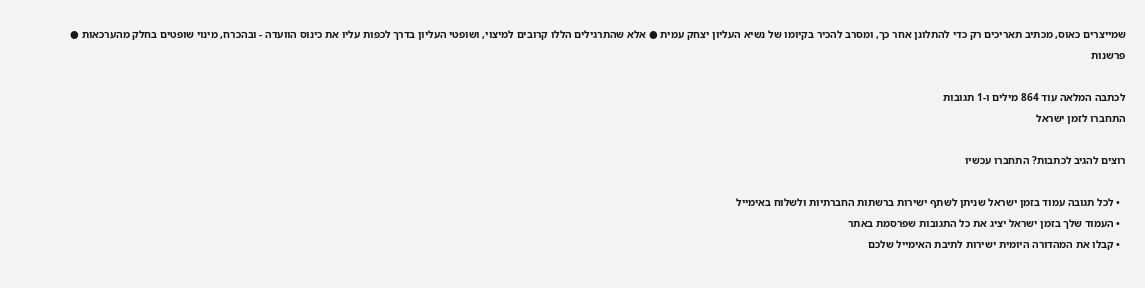שמייצרים כאוס, מכתיב תאריכים רק כדי להתלונן אחר כך, ומסרב להכיר בקיומו של נשיא העליון יצחק עמית ● אלא שהתרגילים הללו קרובים למיצוי, ושופטי העליון בדרך לכפות עליו את כינוס הוועדה - ובהכרח, מינוי שופטים בחלק מהערכאות ● פרשנות

לכתבה המלאה עוד 864 מילים ו-1 תגובות
התחברו לזמן ישראל

רוצים להגיב לכתבות? התחברו עכשיו

  • לכל תגובה עמוד בזמן ישראל שניתן לשתף ישירות ברשתות החברתיות ולשלוח באימייל
  • העמוד שלך בזמן ישראל יציג את כל התגובות שפרסמת באתר
  • קבלו את המהדורה היומית ישירות לתיבת האימייל שלכם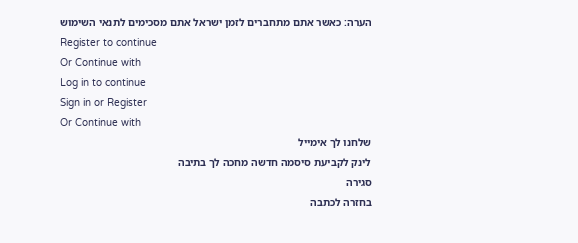הערה: כאשר אתם מתחברים לזמן ישראל אתם מסכימים לתנאי השימוש
Register to continue
Or Continue with
Log in to continue
Sign in or Register
Or Continue with
שלחנו לך אימייל
לינק לקביעת סיסמה חדשה מחכה לך בתיבה
סגירה
בחזרה לכתבה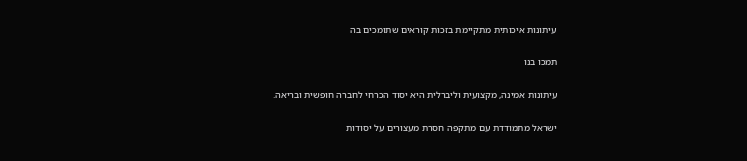עיתונות איכותית מתקיימת בזכות קוראים שתומכים בה

תמכו בנו

עיתונות אמינה, מקצועית וליברלית היא יסוד הכרחי לחברה חופשית ובריאה.

ישראל מתמודדת עם מתקפה חסרת מעצורים על יסודות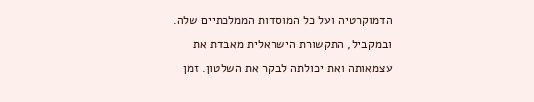הדמוקרטיה ועל כל המוסדות הממלכתיים שלה. ובמקביל, התקשורת הישראלית מאבדת את עצמאותה ואת יכולתה לבקר את השלטון. זמן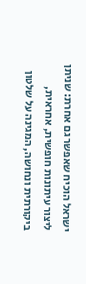ישראל הוכיח שאפשר גם אחרת: שניתן ליצור עיתונות חופשית, אחראית, ביקורתית ונחושה, המגינה על שלטון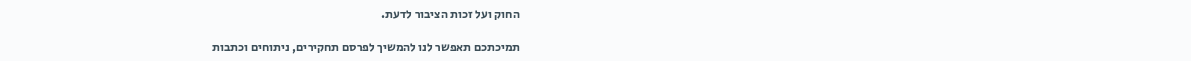החוק ועל זכות הציבור לדעת.

תמיכתכם תאפשר לנו להמשיך לפרסם תחקירים, ניתוחים וכתבות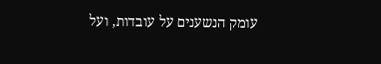עומק הנשענים על עובדות, ועל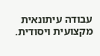עבודה עיתונאית מקצועית ויסודית.